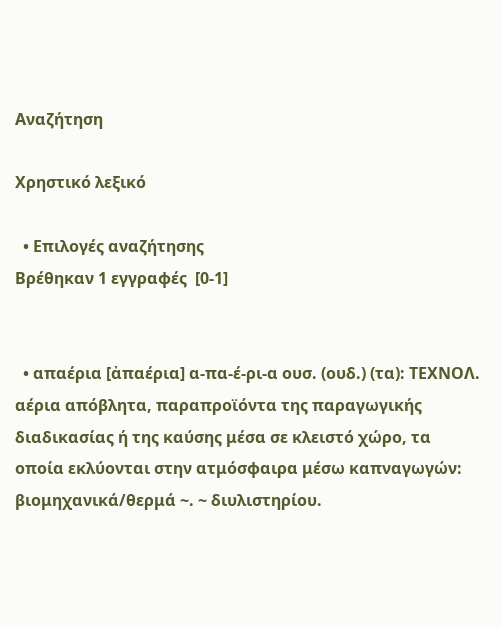Αναζήτηση

Χρηστικό λεξικό

  • Επιλογές αναζήτησης
Βρέθηκαν 1 εγγραφές  [0-1]


  • απαέρια [ἀπαέρια] α-πα-έ-ρι-α ουσ. (ουδ.) (τα): ΤΕΧΝΟΛ. αέρια απόβλητα, παραπροϊόντα της παραγωγικής διαδικασίας ή της καύσης μέσα σε κλειστό χώρο, τα οποία εκλύονται στην ατμόσφαιρα μέσω καπναγωγών: βιομηχανικά/θερμά ~. ~ διυλιστηρίου.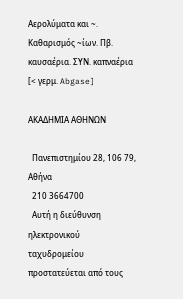Αερολύματα και ~. Καθαρισμός ~ίων. Πβ. καυσαέρια. ΣΥΝ. καπναέρια [< γερμ. Abgase]

ΑΚΑΔΗΜΙΑ ΑΘΗΝΩΝ

  Πανεπιστημίου 28, 106 79, Αθήνα
  210 3664700
  Αυτή η διεύθυνση ηλεκτρονικού ταχυδρομείου προστατεύεται από τους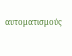αυτοματισμούς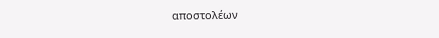αποστολέων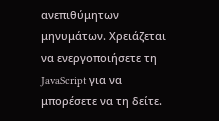ανεπιθύμητων μηνυμάτων. Χρειάζεται να ενεργοποιήσετε τη JavaScript για να μπορέσετε να τη δείτε.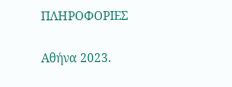ΠΛΗΡΟΦΟΡΙΕΣ

Αθήνα 2023.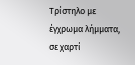Τρίστηλο με έγχρωμα λήμματα, σε χαρτί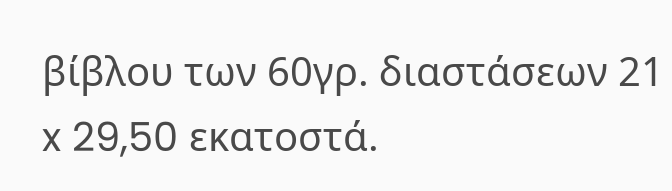βίβλου των 60γρ. διαστάσεων 21 x 29,50 εκατοστά.